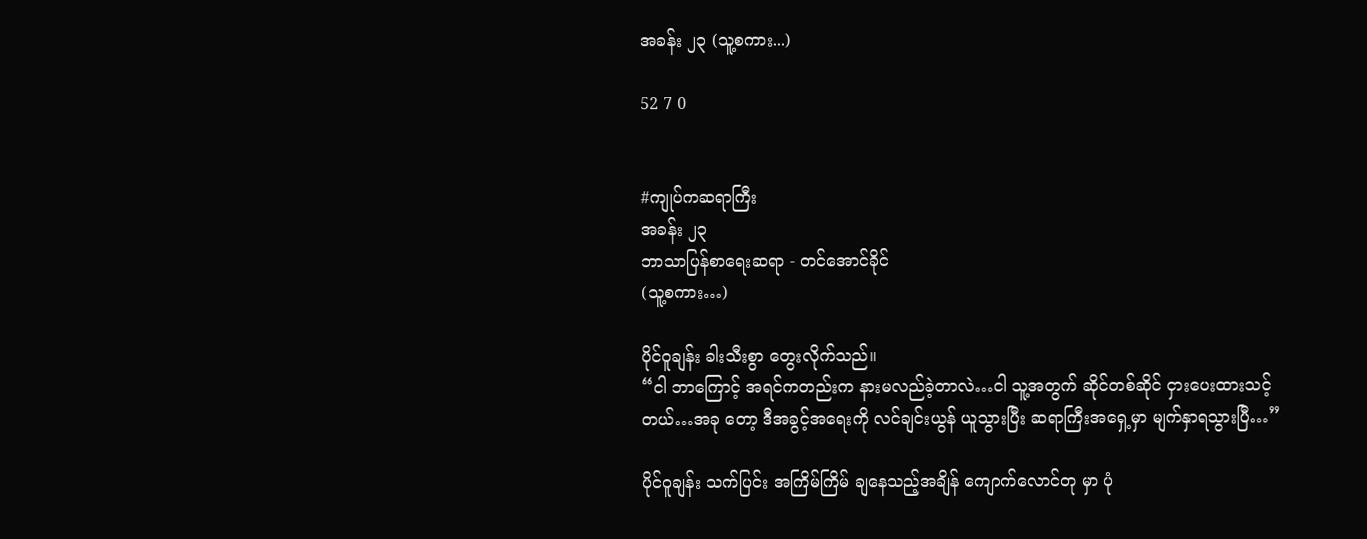အခန်း ၂၃ (သူ့စကား...)

52 7 0


#ကျုပ်ကဆရာကြီး
အခန်း ၂၃
ဘာသာပြန်စာရေးဆရာ - တင်အောင်ခိုင်
(သူ့စကား…)

ပိုင်ဝူချန်း ခါးသီးစွာ တွေးလိုက်သည်။
“ငါ ဘာကြောင့် အရင်ကတည်းက နားမလည်ခဲ့တာလဲ…ငါ သူ့အတွက် ဆိုင်တစ်ဆိုင် ငှားပေးထားသင့်တယ်…အခု တော့ ဒီအခွင့်အရေးကို လင်ချင်းယွန် ယူသွားပြီး ဆရာကြီးအရှေ့မှာ မျက်နှာရသွားပြီ…”

ပိုင်ဝူချန်း သက်ပြင်း အကြိမ်ကြိမ် ချနေသည့်အချိန် ကျောက်လောင်တု မှာ ပုံ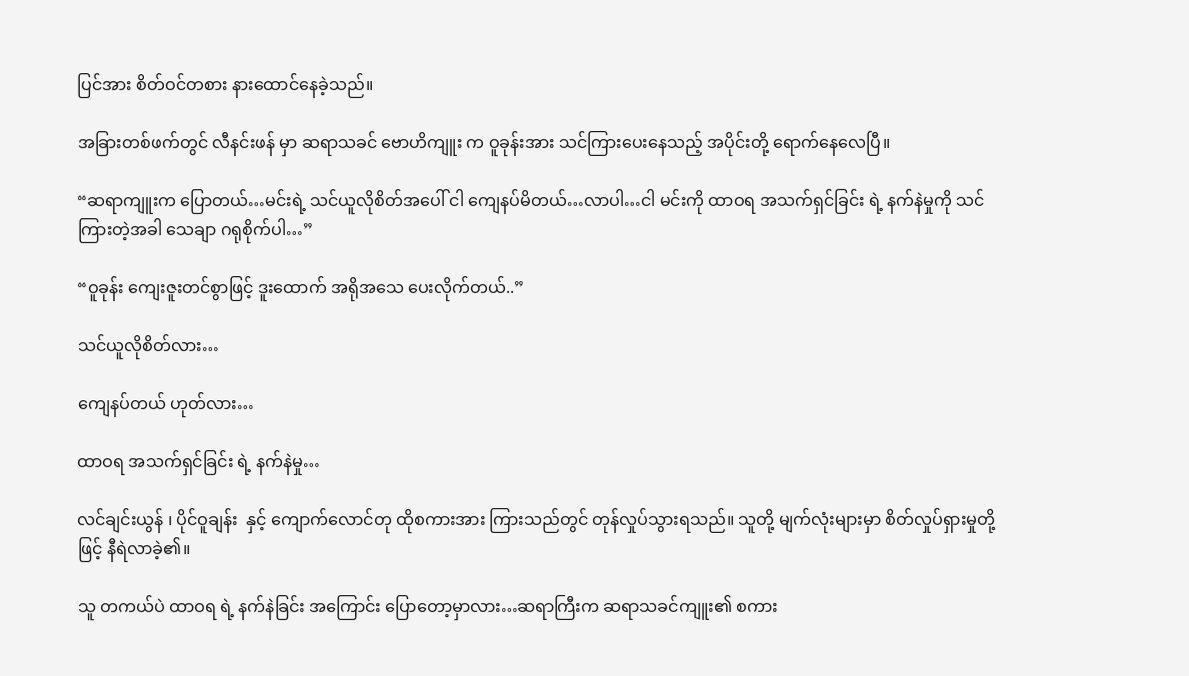ပြင်အား စိတ်ဝင်တစား နားထောင်နေခဲ့သည်။

အခြားတစ်ဖက်တွင် လီနင်းဖန် မှာ ဆရာသခင် ဗောဟိကျူး က ဝူခုန်းအား သင်ကြားပေးနေသည့် အပိုင်းတို့ ရောက်နေလေပြီ။

“ဆရာကျူးက ပြောတယ်…မင်းရဲ့ သင်ယူလိုစိတ်အပေါ် ငါ ကျေနပ်မိတယ်…လာပါ…ငါ မင်းကို ထာဝရ အသက်ရှင်ခြင်း ရဲ့ နက်နဲမှုကို သင်ကြားတဲ့အခါ သေချာ ဂရုစိုက်ပါ…”

“ဝူခုန်း ကျေးဇူးတင်စွာဖြင့် ဒူးထောက် အရိုအသေ ပေးလိုက်တယ်..”

သင်ယူလိုစိတ်လား…

ကျေနပ်တယ် ဟုတ်လား…

ထာဝရ အသက်ရှင်ခြင်း ရဲ့ နက်နဲမှု…

လင်ချင်းယွန် ၊ ပိုင်ဝူချန်း  နှင့် ကျောက်လောင်တု ထိုစကားအား ကြားသည်တွင် တုန်လှုပ်သွားရသည်။ သူတို့ မျက်လုံးများမှာ စိတ်လှုပ်ရှားမှုတို့ဖြင့် နီရဲလာခဲ့၏။

သူ တကယ်ပဲ ထာဝရ ရဲ့ နက်နဲခြင်း အကြောင်း ပြောတော့မှာလား…ဆရာကြီးက ဆရာသခင်ကျူး၏ စကား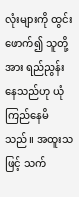လုံးများကို ထွင်းဖောက်၍ သူတို့အား ရည်ညွန်းနေသည်ဟု ယုံကြည်နေမိသည်။ အထူးသဖြင့် သက်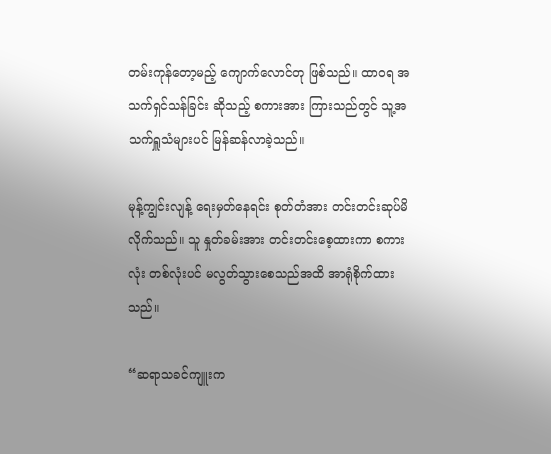တမ်းကုန်တော့မည့် ကျောက်လောင်တု ဖြစ်သည်။ ထာဝရ အသက်ရှင်သန်ခြင်း ဆိုသည့် စကားအား ကြားသည်တွင် သူ့အသက်ရှူသံများပင် မြန်ဆန်လာခဲ့သည်။

မုန့်ကျွင်းလျန့် ရေးမှတ်နေရင်း စုတ်တံအား တင်းတင်းဆုပ်မိလိုက်သည်။ သူ နှုတ်ခမ်းအား တင်းတင်းစေ့ထားကာ စကားလုံး တစ်လုံးပင် မလွတ်သွားစေသည်အထိ အာရုံစိုက်ထားသည်။

“ဆရာသခင်ကျူးက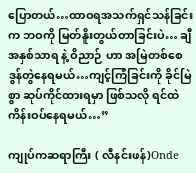ပြောတယ်…ထာဝရအသက်ရှင်သန်ခြင်းက ဘဝကို မြတ်နိူးတွယ်တာခြင်းပဲ… ချီအနှစ်သာရ နဲ့ ဝိညာဉ် ဟာ အမြဲတစ်စေ ဒွန်တွဲနေရမယ်…ကျင့်ကြံခြင်းကို ခိုင်မြဲစွာ ဆုပ်ကိုင်ထားရမှာ ဖြစ်သလို ရင်ထဲ ကိန်းဝပ်နေရမယ်…”

ကျုပ်ကဆရာကြီး ( လီနင်းဖန်)Onde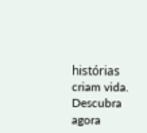histórias criam vida. Descubra agora